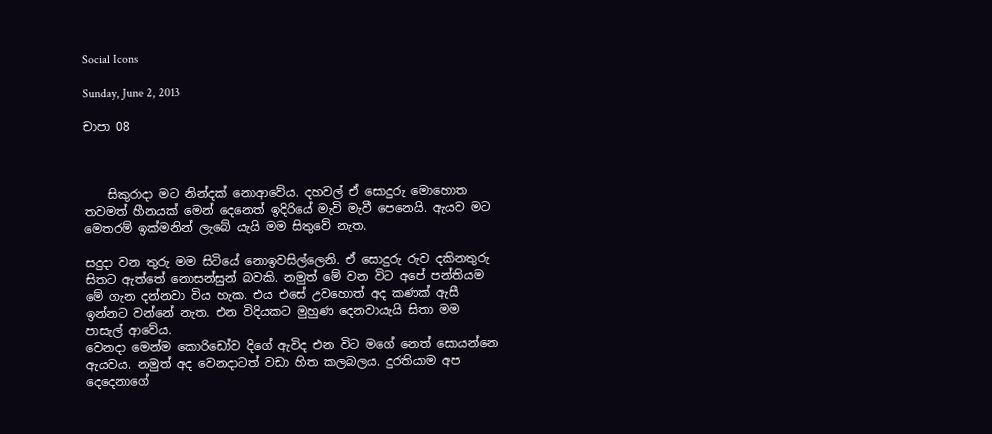Social Icons

Sunday, June 2, 2013

චාපා 08



    සිකුරාදා මට නින්දක් නොආවේය. දහවල් ඒ සොදුරු මොහොත තවමත් හීනයක් මෙන් දෙනෙත් ඉදිරියේ මැවි මැවී පෙනෙයි. ඇයව මට මෙතරම් ඉක්මනින් ලැබේ යැයි මම සිතුවේ නැත.

සදුදා වන තුරු මම සිටියේ නොඉවසිල්ලෙනි. ඒ සොදුරු රුව දකිනතුරු සිතට ඇත්තේ නොසන්සුන් බවකි. නමුත් මේ වන විට අපේ පන්තියම මේ ගැන දන්නවා විය හැක. එය එසේ උවහොත් අද කණක් ඇසී ඉන්නට වන්නේ නැත. එන විදියකට මුහුණ දෙනවායැයි සිතා මම පාසැල් ආවේය.
වෙනදා මෙන්ම කොරිඩෝව දිගේ ඇවිද එන විට මගේ නෙත් සොයන්නෙ ඇයවය. නමුත් අද වෙනදාටත් වඩා හිත කලබලය. දුරතියාම අප දෙදෙනාගේ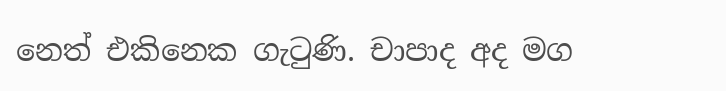නෙත් එකිනෙක ගැටුණි. චාපාද අද මග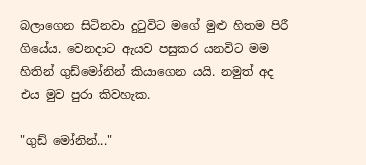බලාගෙන සිටිනවා දුටුවිට මගේ මුළු හිතම පිරී ගියේය. වෙනදාට ඇයව පසුකර යනවිට මම හිතින් ගුඩ්මෝනින් කියාගෙන යයි. නමුත් අද එය මුව පුරා කිවහැක.

"ගුඩ් මෝනින්..."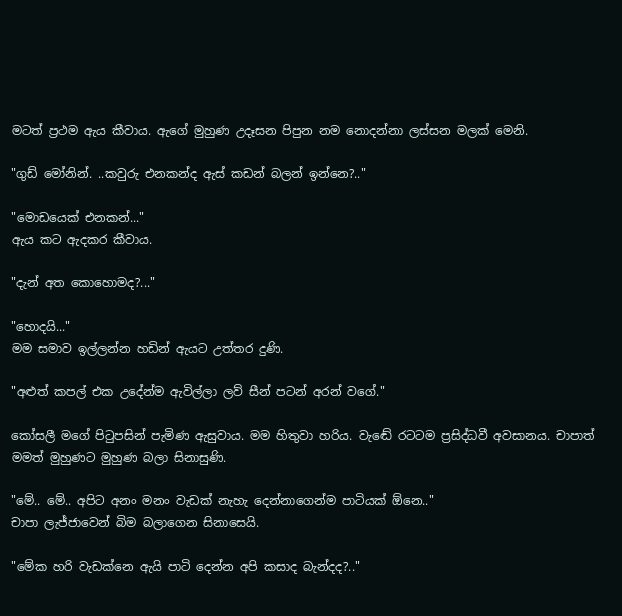මටත් ප්‍රථම ඇය කීවාය. ඇගේ මුහුණ උදෑසන පිපුන නම නොදන්නා ලස්සන මලක් මෙනි.

"ගුඩ් මෝනින්. ..කවුරු එනකන්ද ඇස් කඩන් බලන් ඉන්නෙ?.."

"මොඩයෙක් එනකන්..."
ඇය කට ඇදකර කීවාය.

"දැන් අත කොහොමද?..."

"හොදයි..."
මම සමාව ඉල්ලන්න හඩින් ඇයට උත්තර දුණි.

"අළුත් කපල් එක උදේන්ම ඇවිල්ලා ලව් සීන් පටන් අරන් වගේ."

කෝසලී මගේ පිටුපසින් පැමිණ ඇසුවාය. මම හිතුවා හරිය. වැඬේ රටටම ප්‍රසිද්ධවී අවසානය. චාපාත් මමත් මුහුණට මුහුණ බලා සිනාසුණි.

"මේ.. මේ.. අපිට අනං මනං වැඩක් නැහැ දෙන්නාගෙන්ම පාටියක් ඕනෙ.."
චාපා ලැජ්ජාවෙන් බිම බලාගෙන සිනාසෙයි.

"මේක හරි වැඩක්නෙ ඇයි පාටි දෙන්න අපි කසාද බැන්දද?.."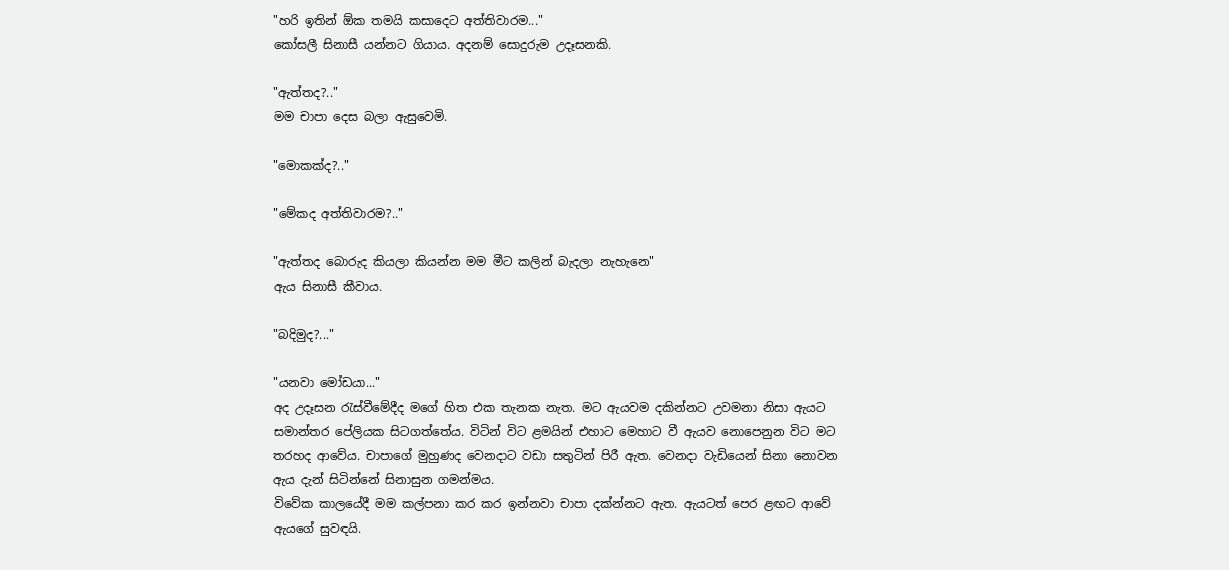"හරි ඉතින් ඕක තමයි කසාදෙට අත්තිවාරම..."
කෝසලී සිනාසී යන්නට ගියාය. අදනම් සොදුරුම උදෑසනකි.

"ඇත්තද?.."
මම චාපා දෙස බලා ඇසුවෙමි.

"මොකක්ද?.."

"මේකද අත්තිවාරම?.."

"ඇත්තද බොරුද කියලා කියන්න මම මීට කලින් බැදලා නැහැනෙ"
ඇය සිනාසී කීවාය.

"බදිමුද?..."

"යනවා මෝඩයා..."
අද උදෑසන රැස්වීමේදීද මගේ හිත එක තැනක නැත. මට ඇයවම දකින්නට උවමනා නිසා ඇයට සමාන්තර පේලියක සිටගත්තේය. විටින් විට ළමයින් එහාට මෙහාට වී ඇයව නොපෙනුන විට මට තරහද ආවේය. චාපාගේ මුහුණද වෙනදාට වඩා සතුටින් පිරී ඇත. වෙනදා වැඩියෙන් සිනා නොවන ඇය දැන් සිටින්නේ සිනාසුන ගමන්මය.
විවේක කාලයේදී මම කල්පනා කර කර ඉන්නවා චාපා දක්න්නට ඇත. ඇයටත් පෙර ළඟට ආවේ ඇයගේ සුවඳයි.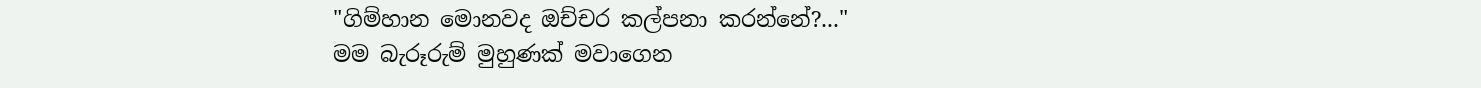"ගිම්හාන මොනවද ඔච්චර කල්පනා කරන්නේ?..."
මම බැරූරුම් මුහුණක් මවාගෙන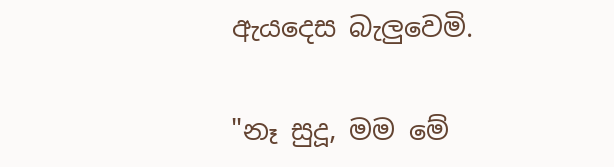ඇයදෙස බැලුවෙමි.

"නෑ සුදූ, මම මේ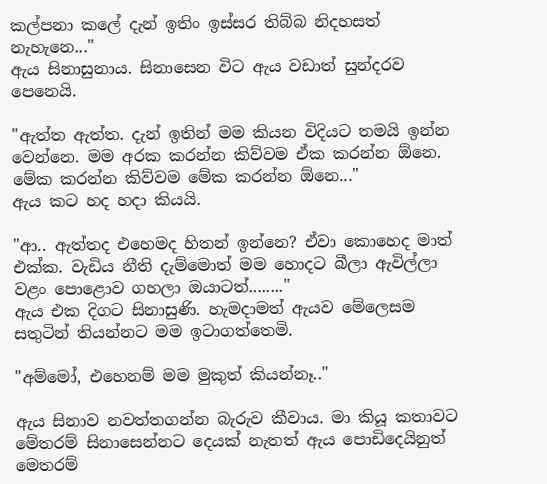කල්පනා කලේ දැන් ඉතිං ඉස්සර තිබ්බ නිදහසත් නැහැනෙ..."
ඇය සිනාසුනාය. සිනාසෙන විට ඇය වඩාත් සුන්දරව පෙනෙයි.

"ඇත්ත ඇත්ත. දැන් ඉතින් මම කියන විදියට තමයි ඉන්න වෙන්නෙ. මම අරක කරන්න කිව්වම ඒක කරන්න ඕනෙ. මේක කරන්න කිව්වම මේක කරන්න ඕනෙ..."
ඇය කට හද හදා කියයි.

"ආ.. ඇත්තද එහෙමද හිතන් ඉන්නෙ? ඒවා කොහෙද මාත් එක්ක. වැඩිය නීති දැම්මොත් මම හොදට බීලා ඇවිල්ලා වළං පොළොව ගහලා ඔයාටත්........"
ඇය එක දිගට සිනාසුණි. හැමදාමත් ඇයව මේලෙසම සතුටින් තියන්නට මම ඉටාගත්තෙමි.

"අම්මෝ, එහෙනම් මම මුකුත් කියන්නෑ.."

ඇය සිනාව නවත්තගන්න බැරුව කීවාය. මා කියූ කතාවට මේතරම් සිනාසෙන්නට දෙයක් නැතත් ඇය පොඩිදෙයිනුත් මෙතරම්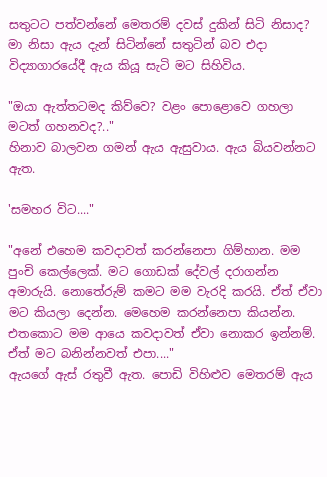සතුටට පත්වන්නේ මෙතරම් දවස් දුකින් සිටි නිසාද? මා නිසා ඇය දැන් සිටින්නේ සතුටින් බව එදා විද්‍යාගාරයේදී ඇය කියූ සැටි මට සිහිවිය.

"ඔයා ඇත්තටමද කිව්වෙ? වළං පොළොවෙ ගහලා මටත් ගහනවද?.."
හිනාව බාලවන ගමන් ඇය ඇසුවාය. ඇය බියවන්නට ඇත.

'සමහර විට...."

"අනේ එහෙම කවදාවත් කරන්නෙපා ගිම්හාන. මම පුංචි කෙල්ලෙක්. මට ගොඩක් දේවල් දරාගන්න අමාරුයි. නොතේරුම් කමට මම වැරදි කරයි. ඒත් ඒවා මට කියලා දෙන්න. මෙහෙම කරන්නෙපා කියන්න. එතකොට මම ආයෙ කවදාවත් ඒවා නොකර ඉන්නම්. ඒත් මට බනින්නවත් එපා...."
ඇයගේ ඇස් රතුවී ඇත. පොඩි විහිළුව මෙතරම් ඇය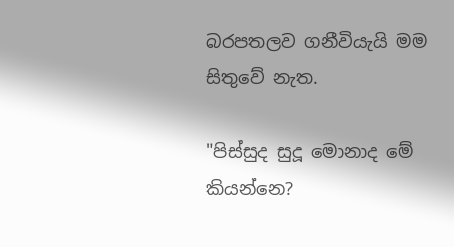බරපතලව ගනීවියැයි මම සිතුවේ නැත.

"පිස්සුද සුදූ මොනාද මේ කියන්නෙ?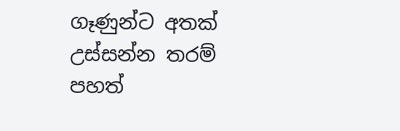ගෑණුන්ට අතක් උස්සන්න තරම් පහත්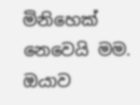මිනිහෙක් නෙවෙයි මම. ඔයාව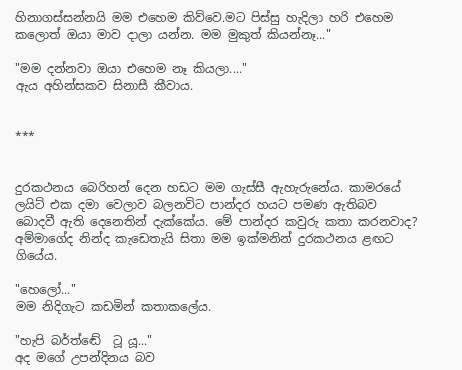හිනාගස්සන්නයි මම එහෙම කිව්වෙ.මට පිස්සු හැදිලා හරි එහෙම කලොත් ඔයා මාව දාලා යන්න. මම මුකුත් කියන්නෑ..."

"මම දන්නවා ඔයා එහෙම නෑ කියලා...."
ඇය අහින්සකව සිනාසී කීවාය.


***


දුරකථනය බෙරිහන් දෙන හඩට මම ගැස්සී ඇහැරුනේය. කාමරයේ ලයිට් එක දමා වෙලාව බලනවිට පාන්දර හයට පමණ ඇතිබව බොදවී ඇති දෙනෙතින් දැක්කේය. මේ පාන්දර කවුරු කතා කරනවාද? අම්මාගේද නින්ද කැඩෙතැයි සිතා මම ඉක්මනින් දුරකථනය ළඟට ගියේය.

"හෙලෝ..."
මම නිදිගැට කඩමින් කතාකලේය.

"හැපි බර්ත්ඬේ  ටූ යූ..."
අද මගේ උපන්දිනය බව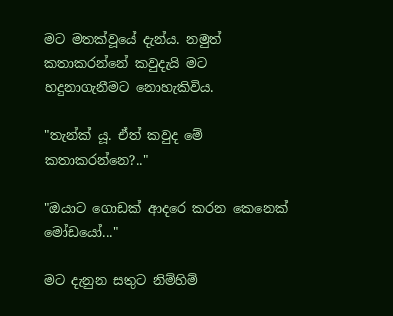මට මතක්වූයේ දැන්ය. නමුත් කතාකරන්නේ කවුදැයි මට හදුනාගැනීමට නොහැකිවිය.

"තැන්ක් යූ. ඒත් කවුද මේ කතාකරන්නෙ?.."

"ඔයාට ගොඩක් ආදරෙ කරන කෙනෙක් මෝඩයෝ..."

මට දැනුන සතුට නිම්හිම්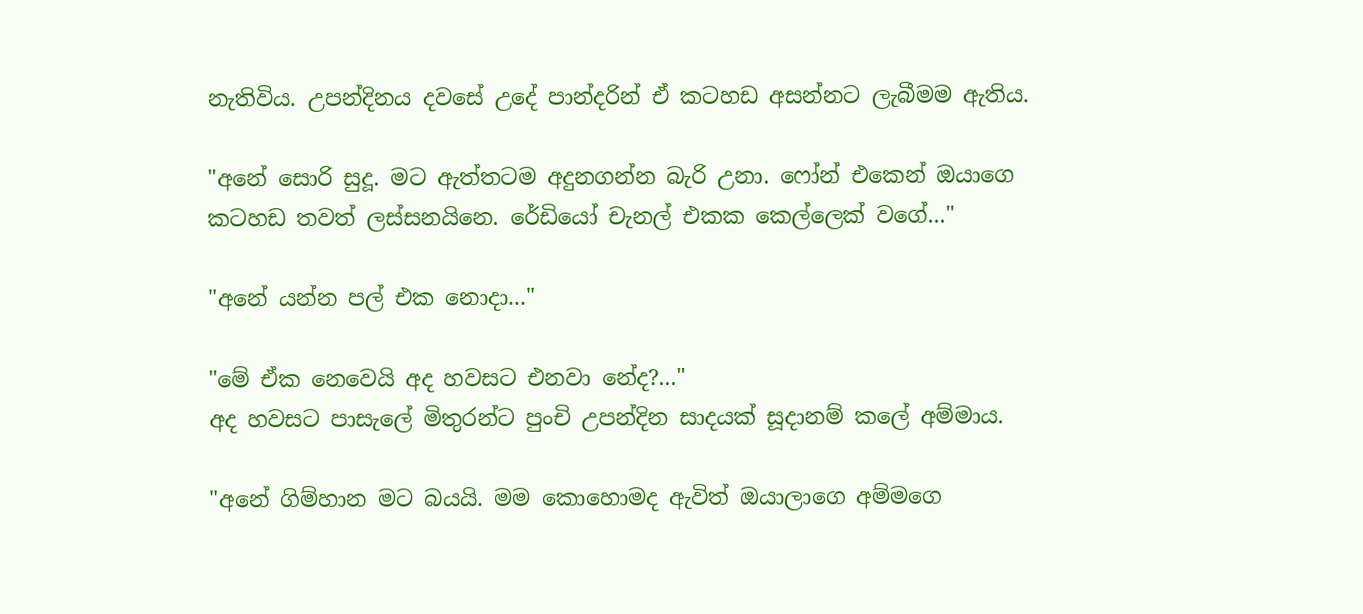නැතිවිය. උපන්දිනය දවසේ උදේ පාන්දරින් ඒ කටහඩ අසන්නට ලැබීමම ඇතිය.

"අනේ සොරි සුදූ. මට ඇත්තටම අදුනගන්න බැරි උනා. ෆෝන් එකෙන් ඔයාගෙ කටහඩ තවත් ලස්සනයිනෙ. රේඩියෝ චැනල් එකක කෙල්ලෙක් වගේ..."

"අනේ යන්න පල් එක නොදා..."

"මේ ඒක නෙවෙයි අද හවසට එනවා නේද?..."
අද හවසට පාසැලේ මිතුරන්ට පුංචි උපන්දින සාදයක් සූදානම් කලේ අම්මාය.

"අනේ ගිම්හාන මට බයයි. මම කොහොමද ඇවිත් ඔයාලාගෙ අම්මගෙ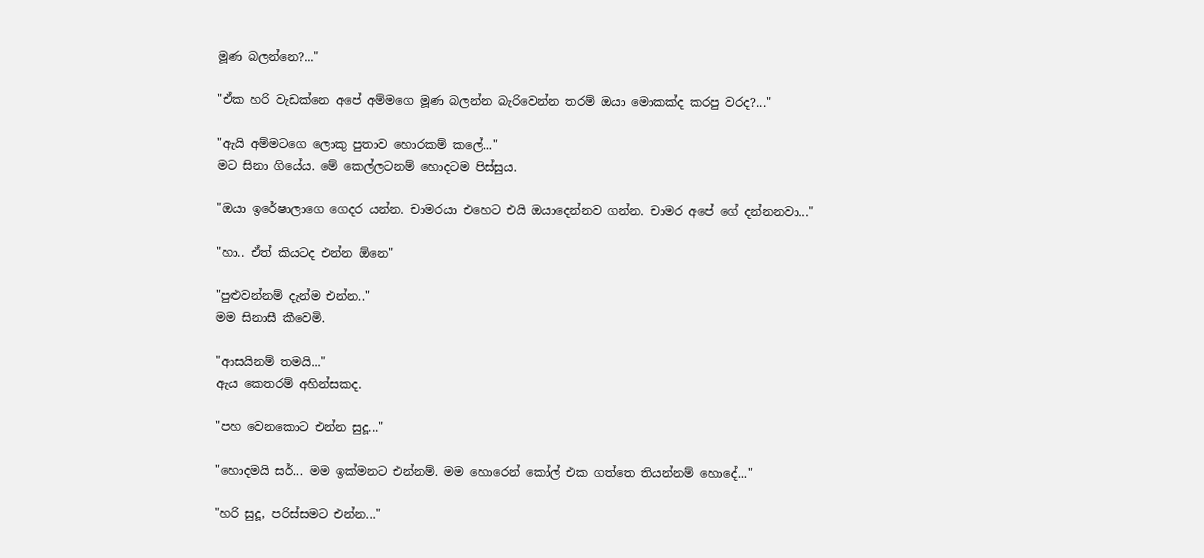මූණ බලන්නෙ?..."

"ඒක හරි වැඩක්නෙ අපේ අම්මගෙ මූණ බලන්න බැරිවෙන්න තරම් ඔයා මොකක්ද කරපු වරද?..."

"ඇයි අම්මටගෙ ලොකු පුතාව හොරකම් කලේ..."
මට සිනා ගියේය. මේ කෙල්ලටනම් හොදටම පිස්සුය.

"ඔයා ඉරේෂාලාගෙ ගෙදර යන්න. චාමරයා එහෙට එයි ඔයාදෙන්නව ගන්න. චාමර අපේ ගේ දන්නනවා..."

"හා.. ඒත් කියටද එන්න ඕනෙ"

"පුළුවන්නම් දැන්ම එන්න.."
මම සිනාසී කීවෙමි.

"ආසයිනම් තමයි..."
ඇය කෙතරම් අහින්සකද.

"පහ වෙනකොට එන්න සුදූ..."

"හොදමයි සර්... මම ඉක්මනට එන්නම්. මම හොරෙන් කෝල් එක ගත්තෙ තියන්නම් හොදේ..."

"හරි සුදූ, පරිස්සමට එන්න..."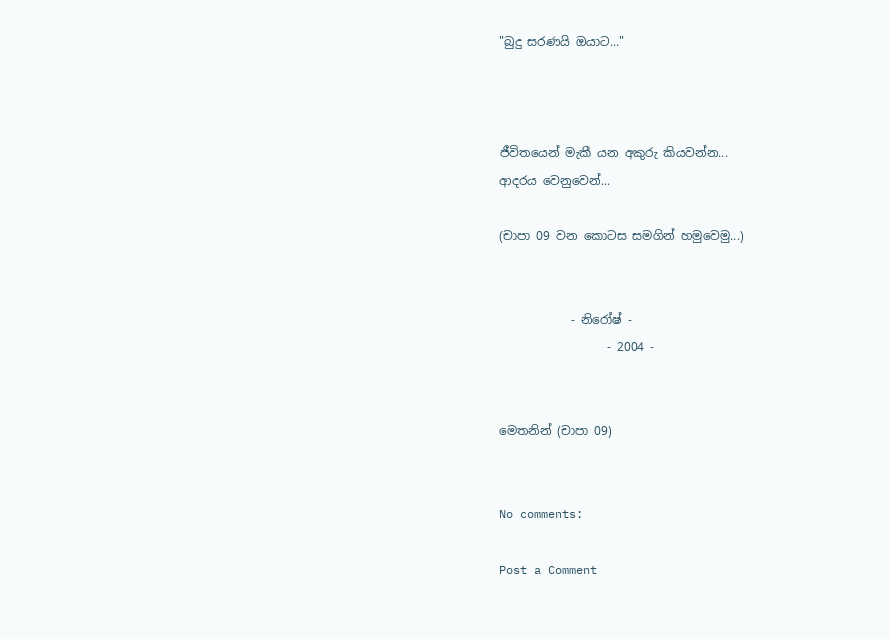"බුදු සරණයි ඔයාට..."



ජීවිතයෙන් මැකී යන අකුරු කියවන්න...
ආදරය වෙනුවෙන්...

(චාපා 09 වන කොටස සමගින් හමුවෙමු...)


            - නිරෝෂ් -
                  - 2004 -


මෙතනින් (චාපා 09)


No comments:

Post a Comment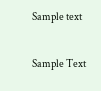Sample text

Sample Text